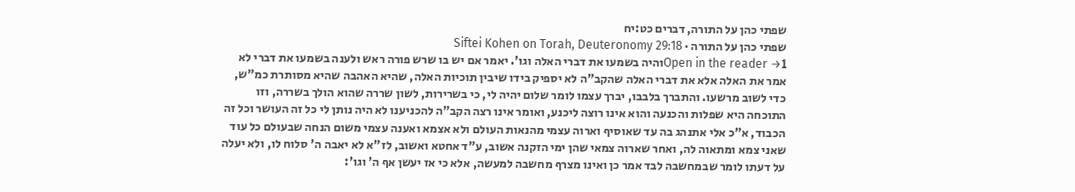שפתי כהן על התורה, דברים כט:יח
שפתי כהן על התורה · Siftei Kohen on Torah, Deuteronomy 29:18
Open in the reader →1והיה בשמעו את דברי האלה וגו'. יאמר אם יש בו שרש פורה ראש ולענה בשמעו את דברי לא אמר את האלה אלא את דברי האלה שהקב"ה לא יספיק בידו שיבין תוכיות האלה, שהיא האהבה שהיא מסותרת כמ"ש, כדי לשוב מרשעו. והתברך בלבבו, יברך עצמו לומר שלום יהיה לי, כי בשרירות, לשון שררה שהוא הולך בשררה, וזו התוכחה היא שפלות והכנעה והוא אינו רוצה ליכנע, ואומר אינו רצה הקב"ה להכניענו לא היה נותן לי כל זה העושר וכל זה הכבוד, א"כ אלי אתנהג בה עד שאוסיף וארוה עצמי מהנאות העולם ולא אצמא ואענה עצמי משום הנחה שבעולם כל עוד שאני צמא ומתאוה לה, ואחר שארוה צמאי שהן ימי הזקנה אשוב, ע"ד אחטא ואשוב, לז"א לא יאבה ה' סלוח לו, ולא יעלה על דעתו לומר שבמחשבה לבד אמר כן ואינו מצרף מחשבה למעשה, אלא כי אז יעשן אף ה' וגו':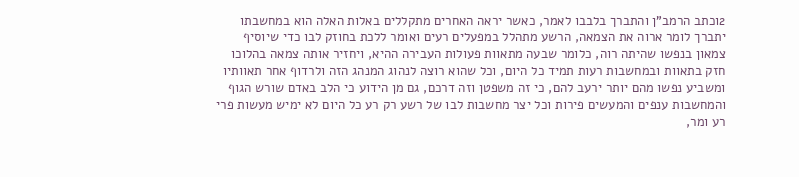2וכתב הרמב"ן והתברך בלבבו לאמר, כאשר יראה האחרים מתקללים באלות האלה הוא במחשבתו יתברך לומר ארוה את הצמאה, הרשע מתהלל במפעלים רעים ואומר ללכת בחוזק לבו כדי שיוסיף צמאון בנפשו שהיתה רוה, כלומר שבעה מתאוות פעולות העבירה ההיא, ויחזיר אותה צמאה בהלוכו חזק בתאוות ובמחשבות רעות תמיד כל היום, וכל שהוא רוצה לנהוג המנהג הזה ולרדוף אחר תאוותיו ומשביע נפשו מהם יותר ירעב להם, כי זה משפטן וזה דרכם, גם מן הידוע כי הלב באדם שורש הגוף והמחשבות ענפים והמעשים פירות וכל יצר מחשבות לבו של רשע רק רע כל היום לא ימיש מעשות פרי רע ומר,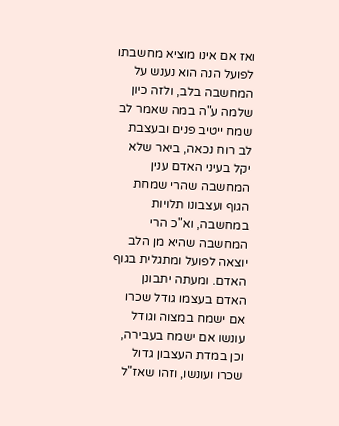ואז אם אינו מוציא מחשבתו לפועל הנה הוא נענש על המחשבה בלב, ולזה כיון שלמה ע"ה במה שאמר לב שמח ייטיב פנים ובעצבת לב רוח נכאה, ביאר שלא יקל בעיני האדם ענין המחשבה שהרי שמחת הגוף ועצבונו תלויות במחשבה, וא"כ הרי המחשבה שהיא מן הלב יוצאה לפועל ומתגלית בגוף האדם. ומעתה יתבונן האדם בעצמו גודל שכרו אם ישמח במצוה וגודל עונשו אם ישמח בעבירה, וכן במדת העצבון גדול שכרו ועונשו, וזהו שאז"ל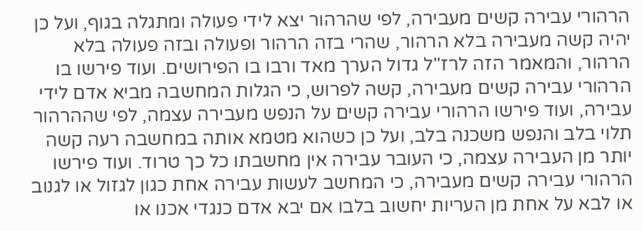הרהורי עבירה קשים מעבירה, לפי שהרהור יצא לידי פעולה ומתגלה בגוף, ועל כן יהיה קשה מעבירה בלא הרהור, שהרי בזה הרהור ופעולה ובזה פעולה בלא הרהור, והמאמר הזה לרז"ל גדול הערך מאד ורבו בו הפירושים. ועוד פירשו בו הרהורי עבירה קשים מעבירה, קשה לפרוש, כי הגלות המחשבה מביא אדם לידי עבירה, ועוד פירשו הרהורי עבירה קשים על הנפש מעבירה עצמה, לפי שההרהור תלוי בלב והנפש משכנה בלב, ועל כן כשהוא מטמא אותה במחשבה רעה קשה יותר מן העבירה עצמה, כי העובר עבירה אין מחשבתו כל כך טרוד. ועוד פירשו הרהורי עבירה קשים מעבירה, כי המחשב לעשות עבירה אחת כגון לגזול או לגנוב או לבא על אחת מן העריות יחשוב בלבו אם יבא אדם כנגדי אכנו או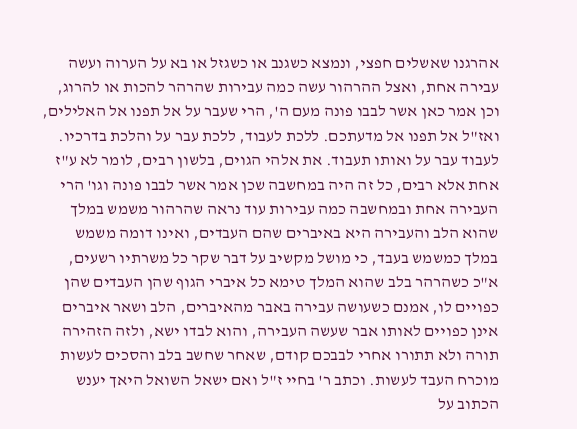אהרגנו שאשלים חפצי, ונמצא כשגנב או כשגזל או בא על הערוה ועשה עבירה אחת, ואצל ההרהור עשה כמה עבירות שהרהר להכות או להרוג, וכן אמר כאן אשר לבבו פונה מעם ה', הרי שעבר על אל תפנו אל האלילים, ואז"ל אל תפנו אל מדעתכם. ללכת לעבוד, ללכת עבר על והלכת בדרכיו. לעבוד עבר על ואותו תעבוד. את אלהי הגוים, בלשון רבים, לומר לא ע"ז אחת אלא רבים, כל זה היה במחשבה שכן אמר אשר לבבו פונה וגו' הרי העבירה אחת ובמחשבה כמה עבירות עוד נראה שהרהור משמש במלך שהוא הלב והעבירה היא באיברים שהם העבדים, ואינו דומה משמש במלך כמשמש בעבד, כי מושל מקשיב על דבר שקר כל משרתיו רשעים, א"כ כשהרהר בלב שהוא המלך טימא כל איברי הגוף שהן העבדים שהן כפויים לו, אמנם כשעושה עבירה באבר מהאיברים, הלב ושאר איברים אינן כפויים לאותו אבר שעשה העבירה, והוא לבדו ישא, ולזה הזהירה תורה ולא תתורו אחרי לבבכם קודם, שאחר שחשב בלב והסכים לעשות מוכרח העבד לעשות. וכתב ר' בחיי ז"ל ואם ישאל השואל היאך יענש הכתוב על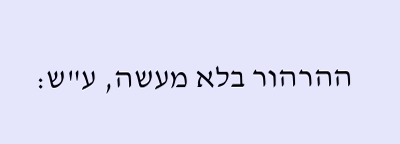ההרהור בלא מעשה, ע"ש: